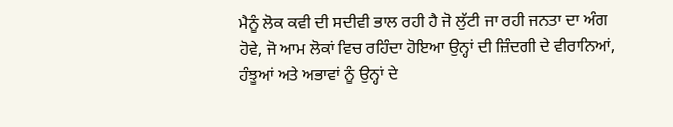ਮੈਨੂੰ ਲੋਕ ਕਵੀ ਦੀ ਸਦੀਵੀ ਭਾਲ ਰਹੀ ਹੈ ਜੋ ਲੁੱਟੀ ਜਾ ਰਹੀ ਜਨਤਾ ਦਾ ਅੰਗ ਹੋਵੇ, ਜੋ ਆਮ ਲੋਕਾਂ ਵਿਚ ਰਹਿੰਦਾ ਹੋਇਆ ਉਨ੍ਹਾਂ ਦੀ ਜ਼ਿੰਦਗੀ ਦੇ ਵੀਰਾਨਿਆਂ, ਹੰਝੂਆਂ ਅਤੇ ਅਭਾਵਾਂ ਨੂੰ ਉਨ੍ਹਾਂ ਦੇ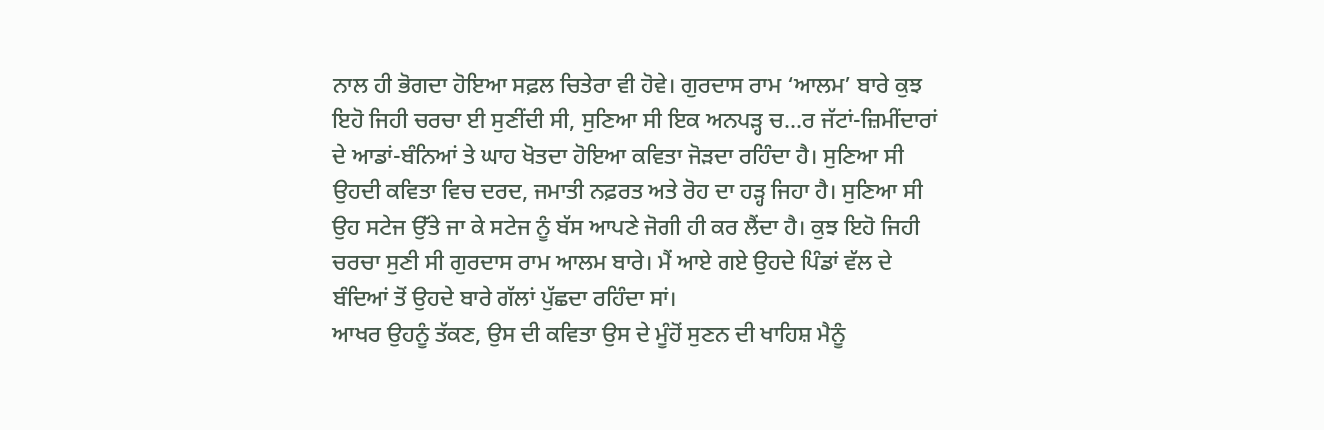ਨਾਲ ਹੀ ਭੋਗਦਾ ਹੋਇਆ ਸਫ਼ਲ ਚਿਤੇਰਾ ਵੀ ਹੋਵੇ। ਗੁਰਦਾਸ ਰਾਮ ‘ਆਲਮ’ ਬਾਰੇ ਕੁਝ ਇਹੋ ਜਿਹੀ ਚਰਚਾ ਈ ਸੁਣੀਂਦੀ ਸੀ, ਸੁਣਿਆ ਸੀ ਇਕ ਅਨਪੜ੍ਹ ਚ…ਰ ਜੱਟਾਂ-ਜ਼ਿਮੀਂਦਾਰਾਂ ਦੇ ਆਡਾਂ-ਬੰਨਿਆਂ ਤੇ ਘਾਹ ਖੋਤਦਾ ਹੋਇਆ ਕਵਿਤਾ ਜੋੜਦਾ ਰਹਿੰਦਾ ਹੈ। ਸੁਣਿਆ ਸੀ ਉਹਦੀ ਕਵਿਤਾ ਵਿਚ ਦਰਦ, ਜਮਾਤੀ ਨਫ਼ਰਤ ਅਤੇ ਰੋਹ ਦਾ ਹੜ੍ਹ ਜਿਹਾ ਹੈ। ਸੁਣਿਆ ਸੀ ਉਹ ਸਟੇਜ ਉੱਤੇ ਜਾ ਕੇ ਸਟੇਜ ਨੂੰ ਬੱਸ ਆਪਣੇ ਜੋਗੀ ਹੀ ਕਰ ਲੈਂਦਾ ਹੈ। ਕੁਝ ਇਹੋ ਜਿਹੀ ਚਰਚਾ ਸੁਣੀ ਸੀ ਗੁਰਦਾਸ ਰਾਮ ਆਲਮ ਬਾਰੇ। ਮੈਂ ਆਏ ਗਏ ਉਹਦੇ ਪਿੰਡਾਂ ਵੱਲ ਦੇ ਬੰਦਿਆਂ ਤੋਂ ਉਹਦੇ ਬਾਰੇ ਗੱਲਾਂ ਪੁੱਛਦਾ ਰਹਿੰਦਾ ਸਾਂ।
ਆਖਰ ਉਹਨੂੰ ਤੱਕਣ, ਉਸ ਦੀ ਕਵਿਤਾ ਉਸ ਦੇ ਮੂੰਹੋਂ ਸੁਣਨ ਦੀ ਖਾਹਿਸ਼ ਮੈਨੂੰ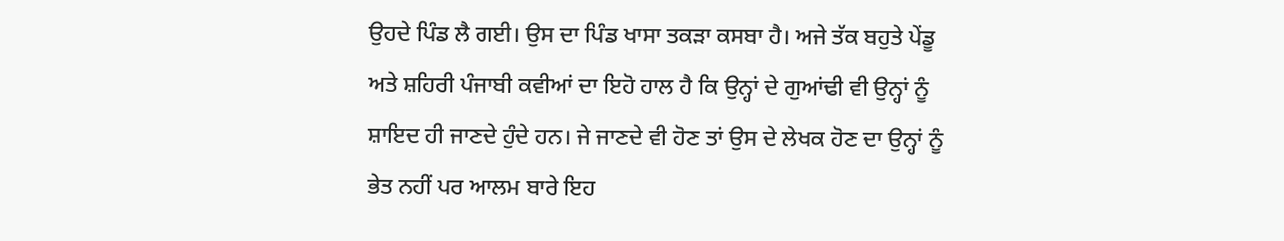ਉਹਦੇ ਪਿੰਡ ਲੈ ਗਈ। ਉਸ ਦਾ ਪਿੰਡ ਖਾਸਾ ਤਕੜਾ ਕਸਬਾ ਹੈ। ਅਜੇ ਤੱਕ ਬਹੁਤੇ ਪੇਂਡੂ ਅਤੇ ਸ਼ਹਿਰੀ ਪੰਜਾਬੀ ਕਵੀਆਂ ਦਾ ਇਹੋ ਹਾਲ ਹੈ ਕਿ ਉਨ੍ਹਾਂ ਦੇ ਗੁਆਂਢੀ ਵੀ ਉਨ੍ਹਾਂ ਨੂੰ ਸ਼ਾਇਦ ਹੀ ਜਾਣਦੇ ਹੁੰਦੇ ਹਨ। ਜੇ ਜਾਣਦੇ ਵੀ ਹੋਣ ਤਾਂ ਉਸ ਦੇ ਲੇਖਕ ਹੋਣ ਦਾ ਉਨ੍ਹਾਂ ਨੂੰ ਭੇਤ ਨਹੀਂ ਪਰ ਆਲਮ ਬਾਰੇ ਇਹ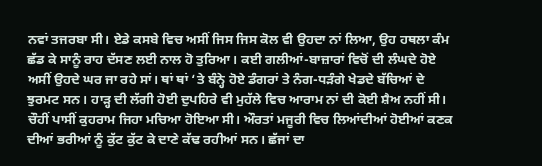ਨਵਾਂ ਤਜਰਬਾ ਸੀ। ਏਡੇ ਕਸਬੇ ਵਿਚ ਅਸੀਂ ਜਿਸ ਜਿਸ ਕੋਲ ਵੀ ਉਹਦਾ ਨਾਂ ਲਿਆ, ਉਹ ਹਥਲਾ ਕੰਮ ਛੱਡ ਕੇ ਸਾਨੂੰ ਰਾਹ ਦੱਸਣ ਲਈ ਨਾਲ ਹੋ ਤੁਰਿਆ। ਕਈ ਗਲੀਆਂ-ਬਾਜ਼ਾਰਾਂ ਵਿਚੋਂ ਦੀ ਲੰਘਦੇ ਹੋਏ ਅਸੀਂ ਉਹਦੇ ਘਰ ਜਾ ਰਹੇ ਸਾਂ। ਥਾਂ ਥਾਂ ‘ਤੇ ਬੰਨ੍ਹੇ ਹੋਏ ਡੰਗਰਾਂ ਤੇ ਨੰਗ-ਧੜੰਗੇ ਖੇਡਦੇ ਬੱਚਿਆਂ ਦੇ ਝੁਰਮਟ ਸਨ। ਹਾੜ੍ਹ ਦੀ ਲੱਗੀ ਹੋਈ ਦੁਪਹਿਰੇ ਵੀ ਮੁਹੱਲੇ ਵਿਚ ਆਰਾਮ ਨਾਂ ਦੀ ਕੋਈ ਸ਼ੈਅ ਨਹੀਂ ਸੀ। ਚੌਹੀਂ ਪਾਸੀਂ ਕੁਹਰਾਮ ਜਿਹਾ ਮਚਿਆ ਹੋਇਆ ਸੀ। ਔਰਤਾਂ ਮਜੂਰੀ ਵਿਚ ਲਿਆਂਦੀਆਂ ਹੋਈਆਂ ਕਣਕ ਦੀਆਂ ਭਰੀਆਂ ਨੂੰ ਕੁੱਟ ਕੁੱਟ ਕੇ ਦਾਣੇ ਕੱਢ ਰਹੀਆਂ ਸਨ। ਛੱਜਾਂ ਦਾ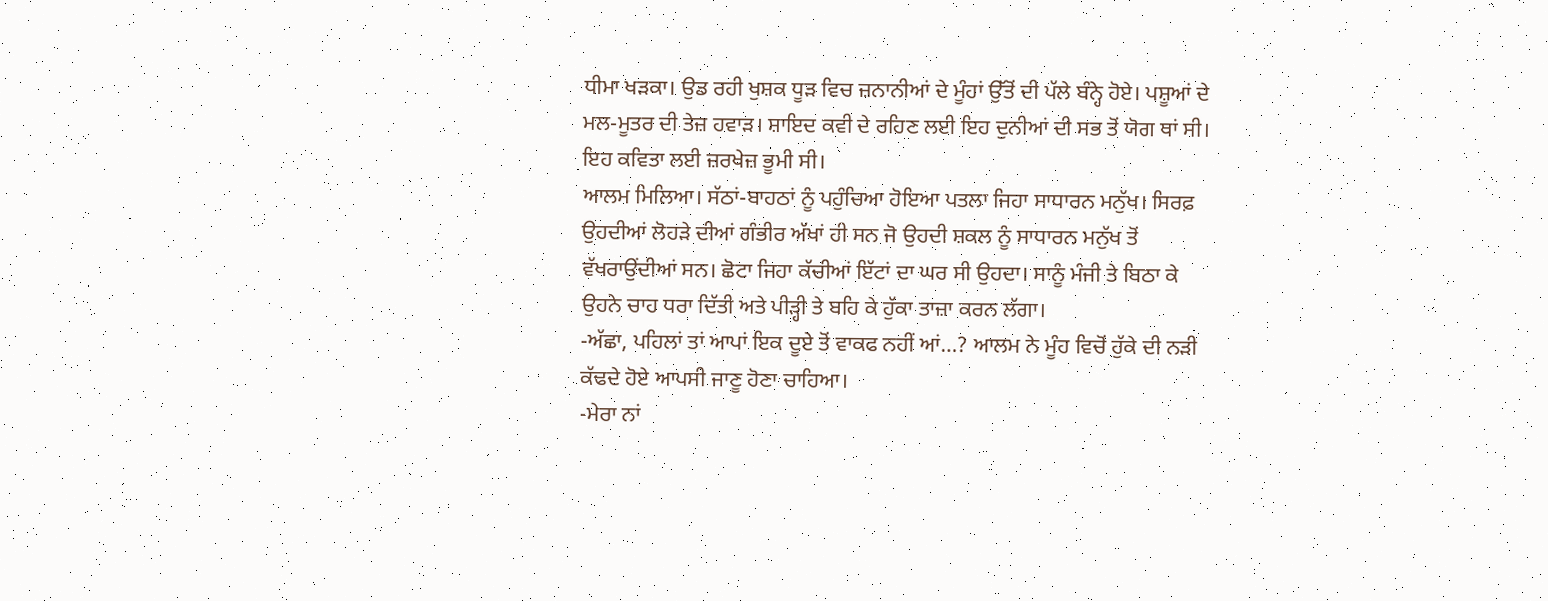ਧੀਮਾ ਖੜਕਾ। ਉਡ ਰਹੀ ਖੁਸ਼ਕ ਧੂੜ ਵਿਚ ਜ਼ਨਾਨੀਆਂ ਦੇ ਮੂੰਹਾਂ ਉੱਤੋਂ ਦੀ ਪੱਲੇ ਬੰਨ੍ਹੇ ਹੋਏ। ਪਸ਼ੂਆਂ ਦੇ ਮਲ-ਮੂਤਰ ਦੀ ਤੇਜ਼ ਹਵਾੜ। ਸ਼ਾਇਦ ਕਵੀ ਦੇ ਰਹਿਣ ਲਈ ਇਹ ਦੁਨੀਆਂ ਦੀ ਸਭ ਤੋਂ ਯੋਗ ਥਾਂ ਸੀ। ਇਹ ਕਵਿਤਾ ਲਈ ਜ਼ਰਖੇਜ਼ ਭੂਮੀ ਸੀ।
ਆਲਮ ਮਿਲਿਆ। ਸੱਠਾਂ-ਬਾਹਠਾਂ ਨੂੰ ਪਹੁੰਚਿਆ ਹੋਇਆ ਪਤਲਾ ਜਿਹਾ ਸਾਧਾਰਨ ਮਨੁੱਖ। ਸਿਰਫ਼ ਉਹਦੀਆਂ ਲੋਹੜੇ ਦੀਆਂ ਗੰਭੀਰ ਅੱਖਾਂ ਹੀ ਸਨ ਜੋ ਉਹਦੀ ਸ਼ਕਲ ਨੂੰ ਸਾਧਾਰਨ ਮਨੁੱਖ ਤੋਂ ਵੱਖਰਾਉਂਦੀਆਂ ਸਨ। ਛੋਟਾ ਜਿਹਾ ਕੱਚੀਆਂ ਇੱਟਾਂ ਦਾ ਘਰ ਸੀ ਉਹਦਾ। ਸਾਨੂੰ ਮੰਜੀ ਤੇ ਬਿਠਾ ਕੇ ਉਹਨੇ ਚਾਹ ਧਰਾ ਦਿੱਤੀ ਅਤੇ ਪੀੜ੍ਹੀ ਤੇ ਬਹਿ ਕੇ ਹੁੱਕਾ ਤਾਜ਼ਾ ਕਰਨ ਲੱਗਾ।
-ਅੱਛਾ, ਪਹਿਲਾਂ ਤਾਂ ਆਪਾਂ ਇਕ ਦੂਏ ਤੋਂ ਵਾਕਫ ਨਹੀਂ ਆਂ…? ਆਲਮ ਨੇ ਮੂੰਹ ਵਿਚੋਂ ਹੁੱਕੇ ਦੀ ਨੜੀ ਕੱਢਦੇ ਹੋਏ ਆਪਸੀ ਜਾਣੂ ਹੋਣਾ ਚਾਹਿਆ।
-ਮੇਰਾ ਨਾਂ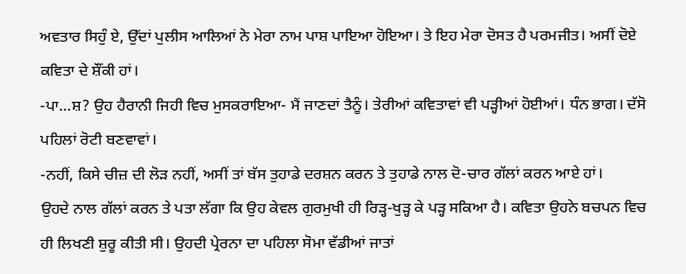ਅਵਤਾਰ ਸਿਹੁੰ ਏ, ਉੱਦਾਂ ਪੁਲੀਸ ਆਲਿਆਂ ਨੇ ਮੇਰਾ ਨਾਮ ਪਾਸ਼ ਪਾਇਆ ਹੋਇਆ। ਤੇ ਇਹ ਮੇਰਾ ਦੋਸਤ ਹੈ ਪਰਮਜੀਤ। ਅਸੀਂ ਦੋਏ ਕਵਿਤਾ ਦੇ ਸ਼ੌਂਕੀ ਹਾਂ।
-ਪਾ…ਸ਼? ਉਹ ਹੈਰਾਨੀ ਜਿਹੀ ਵਿਚ ਮੁਸਕਰਾਇਆ- ਮੈਂ ਜਾਣਦਾਂ ਤੈਨੂੰ। ਤੇਰੀਆਂ ਕਵਿਤਾਵਾਂ ਵੀ ਪੜ੍ਹੀਆਂ ਹੋਈਆਂ। ਧੰਨ ਭਾਗ। ਦੱਸੋ ਪਹਿਲਾਂ ਰੋਟੀ ਬਣਵਾਵਾਂ।
-ਨਹੀਂ, ਕਿਸੇ ਚੀਜ਼ ਦੀ ਲੋੜ ਨਹੀਂ, ਅਸੀਂ ਤਾਂ ਬੱਸ ਤੁਹਾਡੇ ਦਰਸ਼ਨ ਕਰਨ ਤੇ ਤੁਹਾਡੇ ਨਾਲ ਦੋ-ਚਾਰ ਗੱਲਾਂ ਕਰਨ ਆਏ ਹਾਂ।
ਉਹਦੇ ਨਾਲ ਗੱਲਾਂ ਕਰਨ ਤੇ ਪਤਾ ਲੱਗਾ ਕਿ ਉਹ ਕੇਵਲ ਗੁਰਮੁਖੀ ਹੀ ਰਿੜ੍ਹ-ਖੁੜ੍ਹ ਕੇ ਪੜ੍ਹ ਸਕਿਆ ਹੈ। ਕਵਿਤਾ ਉਹਨੇ ਬਚਪਨ ਵਿਚ ਹੀ ਲਿਖਣੀ ਸ਼ੁਰੂ ਕੀਤੀ ਸੀ। ਉਹਦੀ ਪ੍ਰੇਰਨਾ ਦਾ ਪਹਿਲਾ ਸੋਮਾ ਵੱਡੀਆਂ ਜਾਤਾਂ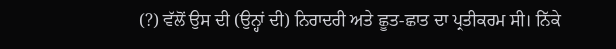(?) ਵੱਲੋਂ ਉਸ ਦੀ (ਉਨ੍ਹਾਂ ਦੀ) ਨਿਰਾਦਰੀ ਅਤੇ ਛੂਤ-ਛਾਤ ਦਾ ਪ੍ਰਤੀਕਰਮ ਸੀ। ਨਿੱਕੇ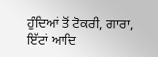ਹੁੰਦਿਆਂ ਤੋਂ ਟੋਕਰੀ, ਗਾਰਾ, ਇੱਟਾਂ ਆਦਿ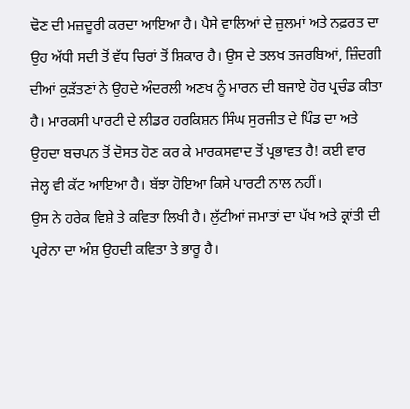ਢੋਣ ਦੀ ਮਜ਼ਦੂਰੀ ਕਰਦਾ ਆਇਆ ਹੈ। ਪੈਸੇ ਵਾਲਿਆਂ ਦੇ ਜ਼ੁਲਮਾਂ ਅਤੇ ਨਫ਼ਰਤ ਦਾ ਉਹ ਅੱਧੀ ਸਦੀ ਤੋਂ ਵੱਧ ਚਿਰਾਂ ਤੋਂ ਸ਼ਿਕਾਰ ਹੈ। ਉਸ ਦੇ ਤਲਖ ਤਜਰਬਿਆਂ, ਜ਼ਿੰਦਗੀ ਦੀਆਂ ਕੁੜੱਤਣਾਂ ਨੇ ਉਹਦੇ ਅੰਦਰਲੀ ਅਣਖ ਨੂੰ ਮਾਰਨ ਦੀ ਬਜਾਏ ਹੋਰ ਪ੍ਰਚੰਡ ਕੀਤਾ ਹੈ। ਮਾਰਕਸੀ ਪਾਰਟੀ ਦੇ ਲੀਡਰ ਹਰਕਿਸ਼ਨ ਸਿੰਘ ਸੁਰਜੀਤ ਦੇ ਪਿੰਡ ਦਾ ਅਤੇ ਉਹਦਾ ਬਚਪਨ ਤੋਂ ਦੋਸਤ ਹੋਣ ਕਰ ਕੇ ਮਾਰਕਸਵਾਦ ਤੋਂ ਪ੍ਰਭਾਵਤ ਹੈ! ਕਈ ਵਾਰ ਜੇਲ੍ਹ ਵੀ ਕੱਟ ਆਇਆ ਹੈ। ਬੱਝਾ ਹੋਇਆ ਕਿਸੇ ਪਾਰਟੀ ਨਾਲ ਨਹੀਂ।
ਉਸ ਨੇ ਹਰੇਕ ਵਿਸ਼ੇ ਤੇ ਕਵਿਤਾ ਲਿਖੀ ਹੈ। ਲੁੱਟੀਆਂ ਜਮਾਤਾਂ ਦਾ ਪੱਖ ਅਤੇ ਕ੍ਰਾਂਤੀ ਦੀ ਪ੍ਰਰੇਨਾ ਦਾ ਅੰਸ਼ ਉਹਦੀ ਕਵਿਤਾ ਤੇ ਭਾਰੂ ਹੈ।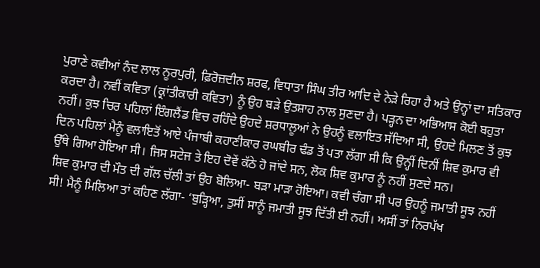ਪੁਰਾਣੇ ਕਵੀਆਂ ਨੰਦ ਲਾਲ ਨੂਰਪੁਰੀ, ਫ਼ਿਰੋਜ਼ਦੀਨ ਸ਼ਰਫ, ਵਿਧਾਤਾ ਸਿੰਘ ਤੀਰ ਆਦਿ ਦੇ ਨੇੜੇ ਰਿਹਾ ਹੈ ਅਤੇ ਉਨ੍ਹਾਂ ਦਾ ਸਤਿਕਾਰ ਕਰਦਾ ਹੈ। ਨਵੀਂ ਕਵਿਤਾ (ਕ੍ਰਾਂਤੀਕਾਰੀ ਕਵਿਤਾ) ਨੂੰ ਉਹ ਬੜੇ ਉਤਸ਼ਾਹ ਨਾਲ ਸੁਣਦਾ ਹੈ। ਪੜ੍ਹਨ ਦਾ ਅਭਿਆਸ ਕੋਈ ਬਹੁਤਾ ਨਹੀਂ। ਕੁਝ ਚਿਰ ਪਹਿਲਾਂ ਇੰਗਲੈਂਡ ਵਿਚ ਰਹਿੰਦੇ ਉਹਦੇ ਸ਼ਰਧਾਲੂਆਂ ਨੇ ਉਹਨੂੰ ਵਲਾਇਤ ਸੱਦਿਆ ਸੀ, ਉਹਦੇ ਮਿਲਣ ਤੋਂ ਕੁਝ ਦਿਨ ਪਹਿਲਾਂ ਮੈਨੂੰ ਵਲਾਇਤੋਂ ਆਏ ਪੰਜਾਬੀ ਕਹਾਣੀਕਾਰ ਰਘਬੀਰ ਢੰਡ ਤੋਂ ਪਤਾ ਲੱਗਾ ਸੀ ਕਿ ਉਨ੍ਹੀਂ ਦਿਨੀਂ ਸ਼ਿਵ ਕੁਮਾਰ ਵੀ ਉੱਥੇ ਗਿਆ ਹੋਇਆ ਸੀ। ਜਿਸ ਸਟੇਜ ਤੇ ਇਹ ਦੋਵੇਂ ਕੱਠੇ ਹੋ ਜਾਂਦੇ ਸਨ, ਲੋਕ ਸ਼ਿਵ ਕੁਮਾਰ ਨੂੰ ਨਹੀਂ ਸੁਣਦੇ ਸਨ।
ਸ਼ਿਵ ਕੁਮਾਰ ਦੀ ਮੌਤ ਦੀ ਗੱਲ ਚੱਲੀ ਤਾਂ ਉਹ ਬੋਲਿਆ- ਬੜਾ ਮਾੜਾ ਹੋਇਆ। ਕਵੀ ਚੰਗਾ ਸੀ ਪਰ ਉਹਨੂੰ ਜਮਾਤੀ ਸੂਝ ਨਹੀਂ ਸੀ! ਮੈਨੂੰ ਮਿਲਿਆ ਤਾਂ ਕਹਿਣ ਲੱਗਾ- ‘ਬੁੜ੍ਹਿਆ, ਤੁਸੀਂ ਸਾਨੂੰ ਜਮਾਤੀ ਸੂਝ ਦਿੱਤੀ ਈ ਨਹੀਂ। ਅਸੀਂ ਤਾਂ ਨਿਰਪੱਖ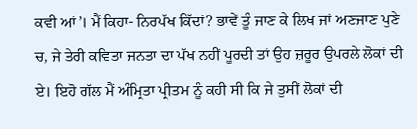ਕਵੀ ਆਂ’। ਮੈਂ ਕਿਹਾ- ਨਿਰਪੱਖ ਕਿੱਦਾਂ? ਭਾਵੇਂ ਤੂੰ ਜਾਣ ਕੇ ਲਿਖ ਜਾਂ ਅਣਜਾਣ ਪੁਣੇ ਚ, ਜੇ ਤੇਰੀ ਕਵਿਤਾ ਜਨਤਾ ਦਾ ਪੱਖ ਨਹੀਂ ਪੂਰਦੀ ਤਾਂ ਉਹ ਜ਼ਰੂਰ ਉਪਰਲੇ ਲੋਕਾਂ ਦੀ ਏ। ਇਹੋ ਗੱਲ ਮੈਂ ਅੰਮ੍ਰਿਤਾ ਪ੍ਰੀਤਮ ਨੂੰ ਕਹੀ ਸੀ ਕਿ ਜੇ ਤੁਸੀਂ ਲੋਕਾਂ ਦੀ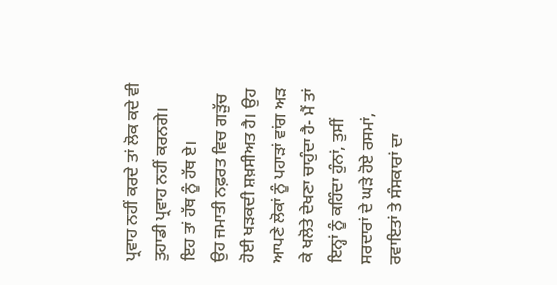ਪ੍ਰਵਾਹ ਨਹੀਂ ਕਰਦੇ ਤਾਂ ਲੋਕ ਕਦੇ ਵੀ ਤੁਹਾਡੀ ਪ੍ਰਵਾਹ ਨਹੀਂ ਕਰਨਗੇ। ਇਹ ਤਾਂ ਹੱਥ ਨੂੰ ਹੱਥ ਏ।
ਉਹ ਜਮਾਤੀ ਨਫ਼ਰਤ ਵਿਚ ਗੜੁੱਚ ਹੋਈ ਖੜਕਦੀ ਸ਼ਖ਼ਸੀਅਤ ਹੈ। ਉਹ ਆਪਣੇ ਲੋਕਾਂ ਨੂੰ ਪਹਾੜਾਂ ਵਾਂਗ ਅੜ ਕੇ ਖਲੋਤੇ ਦੇਖਣਾ ਚਾਹੁੰਦਾ ਹੈ- ਮੈਂ ਤਾਂ ਇਨ੍ਹਾਂ ਨੂੰ ਕਹਿੰਦਾ ਹੁੰਨਾਂ, ਤੁਸੀਂ ਸਰਦਾਰਾਂ ਦੇ ਘੜੇ ਹੋਏ ਰਸਮਾਂ, ਰਵਾਇਤਾਂ ਤੇ ਸੰਸਕਾਰਾਂ ਦਾ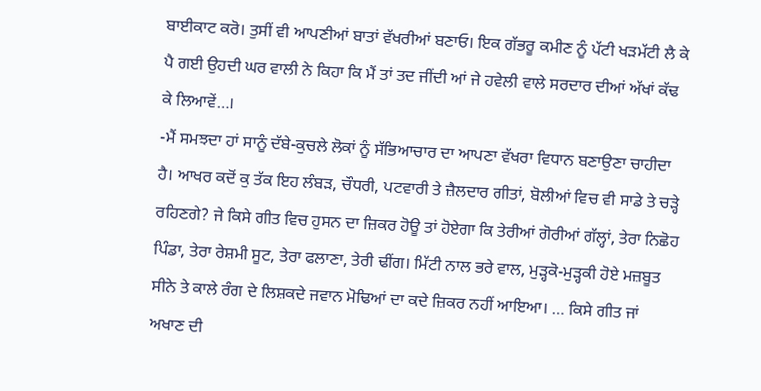ਬਾਈਕਾਟ ਕਰੋ। ਤੁਸੀਂ ਵੀ ਆਪਣੀਆਂ ਬਾਤਾਂ ਵੱਖਰੀਆਂ ਬਣਾਓ। ਇਕ ਗੱਭਰੂ ਕਮੀਣ ਨੂੰ ਪੱਟੀ ਖੜਮੱਟੀ ਲੈ ਕੇ ਪੈ ਗਈ ਉਹਦੀ ਘਰ ਵਾਲੀ ਨੇ ਕਿਹਾ ਕਿ ਮੈਂ ਤਾਂ ਤਦ ਜੀਂਦੀ ਆਂ ਜੇ ਹਵੇਲੀ ਵਾਲੇ ਸਰਦਾਰ ਦੀਆਂ ਅੱਖਾਂ ਕੱਢ ਕੇ ਲਿਆਵੇਂ…।
-ਮੈਂ ਸਮਝਦਾ ਹਾਂ ਸਾਨੂੰ ਦੱਬੇ-ਕੁਚਲੇ ਲੋਕਾਂ ਨੂੰ ਸੱਭਿਆਚਾਰ ਦਾ ਆਪਣਾ ਵੱਖਰਾ ਵਿਧਾਨ ਬਣਾਉਣਾ ਚਾਹੀਦਾ ਹੈ। ਆਖਰ ਕਦੋਂ ਕੁ ਤੱਕ ਇਹ ਲੰਬੜ, ਚੌਧਰੀ, ਪਟਵਾਰੀ ਤੇ ਜ਼ੈਲਦਾਰ ਗੀਤਾਂ, ਬੋਲੀਆਂ ਵਿਚ ਵੀ ਸਾਡੇ ਤੇ ਚੜ੍ਹੇ ਰਹਿਣਗੇ? ਜੇ ਕਿਸੇ ਗੀਤ ਵਿਚ ਹੁਸਨ ਦਾ ਜ਼ਿਕਰ ਹੋਊ ਤਾਂ ਹੋਏਗਾ ਕਿ ਤੇਰੀਆਂ ਗੋਰੀਆਂ ਗੱਲ੍ਹਾਂ, ਤੇਰਾ ਨਿਛੋਹ ਪਿੰਡਾ, ਤੇਰਾ ਰੇਸ਼ਮੀ ਸੂਟ, ਤੇਰਾ ਫਲਾਣਾ, ਤੇਰੀ ਢੀਂਗ। ਮਿੱਟੀ ਨਾਲ ਭਰੇ ਵਾਲ, ਮੁੜ੍ਹਕੋ-ਮੁੜ੍ਹਕੀ ਹੋਏ ਮਜ਼ਬੂਤ ਸੀਨੇ ਤੇ ਕਾਲੇ ਰੰਗ ਦੇ ਲਿਸ਼ਕਦੇ ਜਵਾਨ ਮੋਢਿਆਂ ਦਾ ਕਦੇ ਜ਼ਿਕਰ ਨਹੀਂ ਆਇਆ। … ਕਿਸੇ ਗੀਤ ਜਾਂ ਅਖਾਣ ਦੀ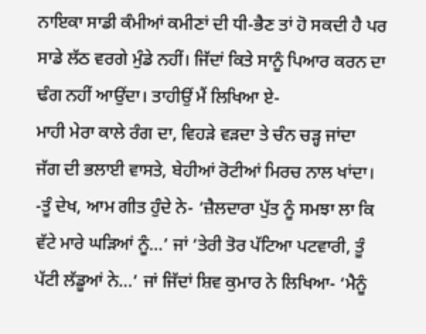ਨਾਇਕਾ ਸਾਡੀ ਕੰਮੀਆਂ ਕਮੀਣਾਂ ਦੀ ਧੀ-ਭੈਣ ਤਾਂ ਹੋ ਸਕਦੀ ਹੈ ਪਰ ਸਾਡੇ ਲੱਠ ਵਰਗੇ ਮੁੰਡੇ ਨਹੀਂ। ਜਿੱਦਾਂ ਕਿਤੇ ਸਾਨੂੰ ਪਿਆਰ ਕਰਨ ਦਾ ਢੰਗ ਨਹੀਂ ਆਉਂਦਾ। ਤਾਹੀਉਂ ਮੈਂ ਲਿਖਿਆ ਏ-
ਮਾਹੀ ਮੇਰਾ ਕਾਲੇ ਰੰਗ ਦਾ, ਵਿਹੜੇ ਵੜਦਾ ਤੇ ਚੰਨ ਚੜ੍ਹ ਜਾਂਦਾ
ਜੱਗ ਦੀ ਭਲਾਈ ਵਾਸਤੇ, ਬੇਹੀਆਂ ਰੋਟੀਆਂ ਮਿਰਚ ਨਾਲ ਖਾਂਦਾ।
-ਤੂੰ ਦੇਖ, ਆਮ ਗੀਤ ਹੁੰਦੇ ਨੇ- ‘ਜ਼ੈਲਦਾਰਾ ਪੁੱਤ ਨੂੰ ਸਮਝਾ ਲਾ ਕਿ ਵੱਟੇ ਮਾਰੇ ਘੜਿਆਂ ਨੂੰ…’ ਜਾਂ ‘ਤੇਰੀ ਤੋਰ ਪੱਟਿਆ ਪਟਵਾਰੀ, ਤੂੰ ਪੱਟੀ ਲੱਡੂਆਂ ਨੇ…’ ਜਾਂ ਜਿੱਦਾਂ ਸ਼ਿਵ ਕੁਮਾਰ ਨੇ ਲਿਖਿਆ- ‘ਮੈਨੂੰ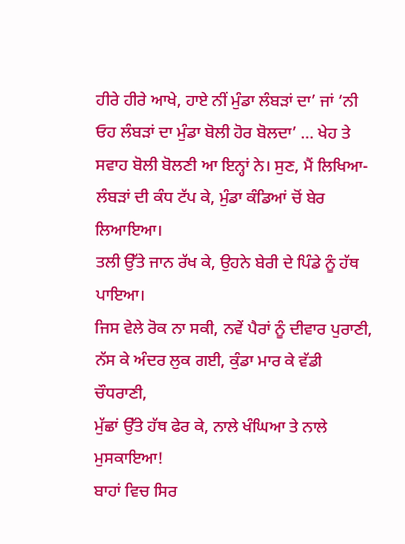ਹੀਰੇ ਹੀਰੇ ਆਖੇ, ਹਾਏ ਨੀਂ ਮੁੰਡਾ ਲੰਬੜਾਂ ਦਾ’ ਜਾਂ ‘ਨੀ ਓਹ ਲੰਬੜਾਂ ਦਾ ਮੁੰਡਾ ਬੋਲੀ ਹੋਰ ਬੋਲਦਾ’ … ਖੇਹ ਤੇ ਸਵਾਹ ਬੋਲੀ ਬੋਲਣੀ ਆ ਇਨ੍ਹਾਂ ਨੇ। ਸੁਣ, ਮੈਂ ਲਿਖਿਆ-
ਲੰਬੜਾਂ ਦੀ ਕੰਧ ਟੱਪ ਕੇ, ਮੁੰਡਾ ਕੰਡਿਆਂ ਚੋਂ ਬੇਰ ਲਿਆਇਆ।
ਤਲੀ ਉੱਤੇ ਜਾਨ ਰੱਖ ਕੇ, ਉਹਨੇ ਬੇਰੀ ਦੇ ਪਿੰਡੇ ਨੂੰ ਹੱਥ ਪਾਇਆ।
ਜਿਸ ਵੇਲੇ ਰੋਕ ਨਾ ਸਕੀ, ਨਵੇਂ ਪੈਰਾਂ ਨੂੰ ਦੀਵਾਰ ਪੁਰਾਣੀ,
ਨੱਸ ਕੇ ਅੰਦਰ ਲੁਕ ਗਈ, ਕੁੰਡਾ ਮਾਰ ਕੇ ਵੱਡੀ ਚੌਧਰਾਣੀ,
ਮੁੱਛਾਂ ਉੱਤੇ ਹੱਥ ਫੇਰ ਕੇ, ਨਾਲੇ ਖੰਘਿਆ ਤੇ ਨਾਲੇ ਮੁਸਕਾਇਆ!
ਬਾਹਾਂ ਵਿਚ ਸਿਰ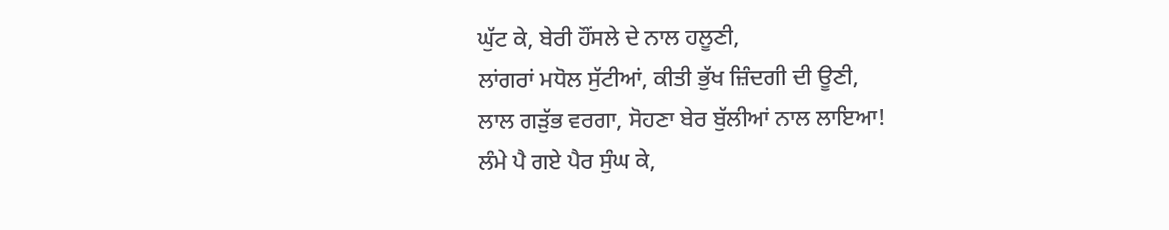ਘੁੱਟ ਕੇ, ਬੇਰੀ ਹੌਂਸਲੇ ਦੇ ਨਾਲ ਹਲੂਣੀ,
ਲਾਂਗਰਾਂ ਮਧੋਲ ਸੁੱਟੀਆਂ, ਕੀਤੀ ਭੁੱਖ ਜ਼ਿੰਦਗੀ ਦੀ ਊਣੀ,
ਲਾਲ ਗੜੁੱਭ ਵਰਗਾ, ਸੋਹਣਾ ਬੇਰ ਬੁੱਲੀਆਂ ਨਾਲ ਲਾਇਆ!
ਲੰਮੇ ਪੈ ਗਏ ਪੈਰ ਸੁੰਘ ਕੇ,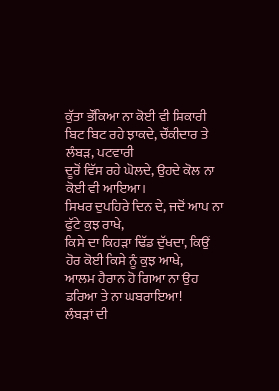ਕੁੱਤਾ ਭੌਂਕਿਆ ਨਾ ਕੋਈ ਵੀ ਸ਼ਿਕਾਰੀ
ਬਿਟ ਬਿਟ ਰਹੇ ਝਾਕਦੇ, ਚੌਂਕੀਦਾਰ ਤੇ ਲੰਬੜ, ਪਟਵਾਰੀ
ਦੂਰੋਂ ਵਿੱਸ ਰਹੇ ਘੋਲਦੇ, ਉਹਦੇ ਕੋਲ ਨਾ ਕੋਈ ਵੀ ਆਇਆ।
ਸਿਖਰ ਦੁਪਹਿਰੇ ਦਿਨ ਦੇ, ਜਦੋਂ ਆਪ ਨਾ ਫੁੱਟੇ ਕੁਝ ਰਾਖੇ,
ਕਿਸੇ ਦਾ ਕਿਹੜਾ ਢਿੱਡ ਦੁੱਖਦਾ, ਕਿਉਂ ਹੋਰ ਕੋਈ ਕਿਸੇ ਨੂੰ ਕੁਝ ਆਖੇ,
ਆਲਮ ਹੈਰਾਨ ਹੋ ਗਿਆ ਨਾ ਉਹ ਡਰਿਆ ਤੇ ਨਾ ਘਬਰਾਇਆ!
ਲੰਬੜਾਂ ਦੀ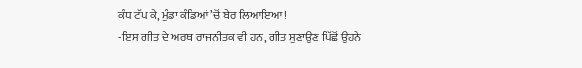ਕੰਧ ਟੱਪ ਕੇ, ਮੁੰਡਾ ਕੰਡਿਆਂ ’ਚੋਂ ਬੇਰ ਲਿਆਇਆ!
-ਇਸ ਗੀਤ ਦੇ ਅਰਥ ਰਾਜਨੀਤਕ ਵੀ ਹਨ, ਗੀਤ ਸੁਣਾਉਣ ਪਿੱਛੋਂ ਉਹਨੇ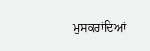ਮੁਸਕਰਾਂਦਿਆਂ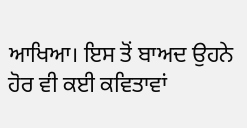ਆਖਿਆ। ਇਸ ਤੋਂ ਬਾਅਦ ਉਹਨੇ ਹੋਰ ਵੀ ਕਈ ਕਵਿਤਾਵਾਂ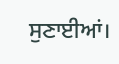ਸੁਣਾਈਆਂ।